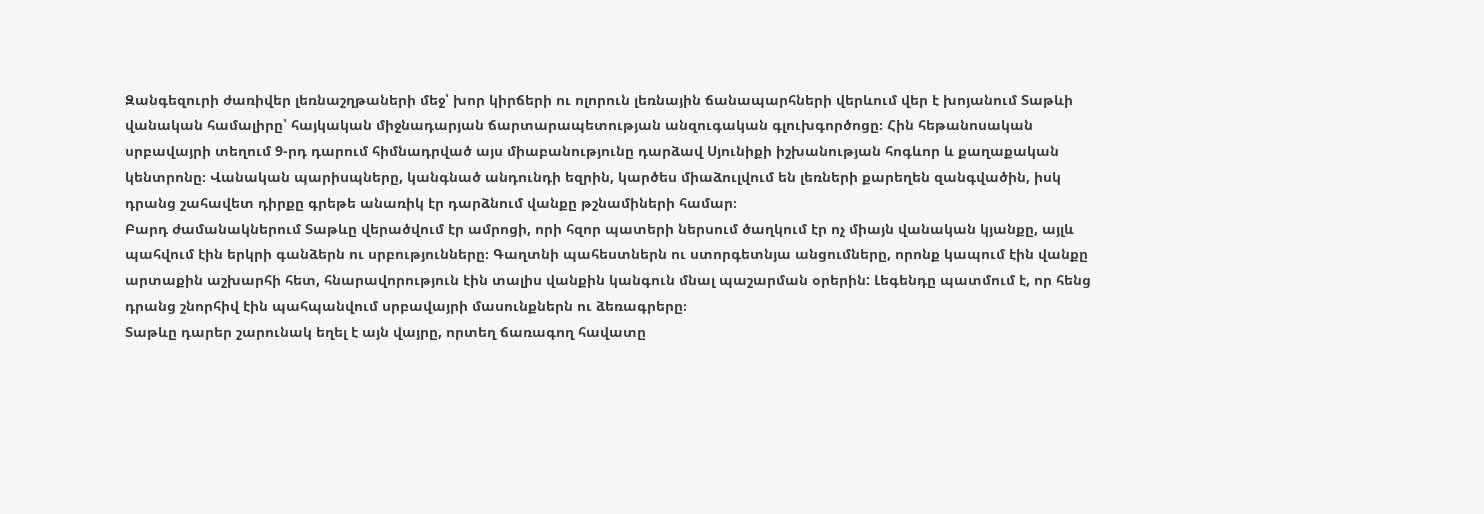Զանգեզուրի ժառիվեր լեռնաշղթաների մեջ՝ խոր կիրճերի ու ոլորուն լեռնային ճանապարհների վերևում վեր է խոյանում Տաթևի վանական համալիրը՝ հայկական միջնադարյան ճարտարապետության անզուգական գլուխգործոցը։ Հին հեթանոսական սրբավայրի տեղում 9-րդ դարում հիմնադրված այս միաբանությունը դարձավ Սյունիքի իշխանության հոգևոր և քաղաքական կենտրոնը։ Վանական պարիսպները, կանգնած անդունդի եզրին, կարծես միաձուլվում են լեռների քարեղեն զանգվածին, իսկ դրանց շահավետ դիրքը գրեթե անառիկ էր դարձնում վանքը թշնամիների համար։
Բարդ ժամանակներում Տաթևը վերածվում էր ամրոցի, որի հզոր պատերի ներսում ծաղկում էր ոչ միայն վանական կյանքը, այլև պահվում էին երկրի գանձերն ու սրբությունները։ Գաղտնի պահեստներն ու ստորգետնյա անցումները, որոնք կապում էին վանքը արտաքին աշխարհի հետ, հնարավորություն էին տալիս վանքին կանգուն մնալ պաշարման օրերին: Լեգենդը պատմում է, որ հենց դրանց շնորհիվ էին պահպանվում սրբավայրի մասունքներն ու ձեռագրերը։
Տաթևը դարեր շարունակ եղել է այն վայրը, որտեղ ճառագող հավատը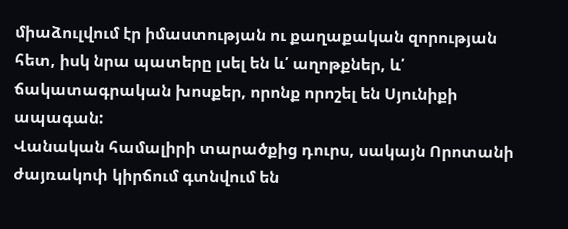միաձուլվում էր իմաստության ու քաղաքական զորության հետ, իսկ նրա պատերը լսել են և՛ աղոթքներ, և՛ ճակատագրական խոսքեր, որոնք որոշել են Սյունիքի ապագան:
Վանական համալիրի տարածքից դուրս, սակայն Որոտանի ժայռակոփ կիրճում գտնվում են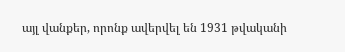այլ վանքեր, որոնք ավերվել են 1931 թվականի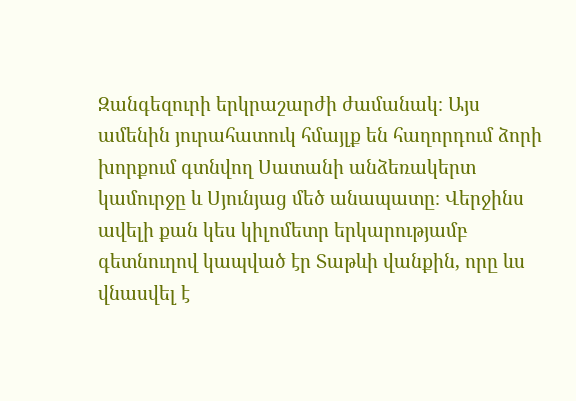Զանգեզուրի երկրաշարժի ժամանակ։ Այս ամենին յուրահատուկ հմայլք են հաղորդում ձորի խորքում գտնվող Սատանի անձեռակերտ կամուրջը և Սյունյաց մեծ անապատը։ Վերջինս ավելի քան կես կիլոմետր երկարությամբ գետնուղով կապված էր Տաթևի վանքին, որը ևս վնասվել է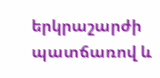երկրաշարժի պատճառով և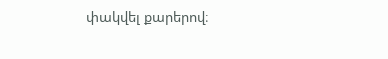փակվել քարերով։